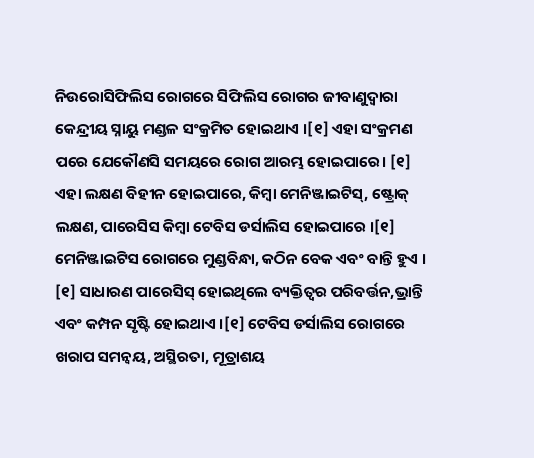ନିଉରୋସିଫିଲିସ ରୋଗରେ ସିଫିଲିସ ରୋଗର ଜୀବାଣୁଦ୍ୱାରା କେନ୍ଦ୍ରୀୟ ସ୍ନାୟୁ ମଣ୍ଡଳ ସଂକ୍ରମିତ ହୋଇଥାଏ ।[୧] ଏହା ସଂକ୍ରମଣ ପରେ ଯେକୌଣସି ସମୟରେ ରୋଗ ଆରମ୍ଭ ହୋଇପାରେ। [୧] ଏହା ଲକ୍ଷଣ ବିହୀନ ହୋଇପାରେ, କିମ୍ବା ମେନିଞ୍ଜାଇଟିସ୍, ଷ୍ଟ୍ରୋକ୍ ଲକ୍ଷଣ, ପାରେସିସ କିମ୍ବା ଟେବିସ ଡର୍ସାଲିସ ହୋଇପାରେ ।[୧] ମେନିଞ୍ଜାଇଟିସ ରୋଗରେ ମୁଣ୍ଡବିନ୍ଧା, କଠିନ ବେକ ଏବଂ ବାନ୍ତି ହୁଏ । [୧] ସାଧାରଣ ପାରେସିସ୍ ହୋଇଥିଲେ ବ୍ୟକ୍ତିତ୍ୱର ପରିବର୍ତ୍ତନ,ଭ୍ରାନ୍ତି ଏବଂ କମ୍ପନ ସୃଷ୍ଟି ହୋଇଥାଏ ।[୧] ଟେବିସ ଡର୍ସାଲିସ ରୋଗରେ ଖରାପ ସମନ୍ୱୟ, ଅସ୍ଥିରତା, ମୂତ୍ରାଶୟ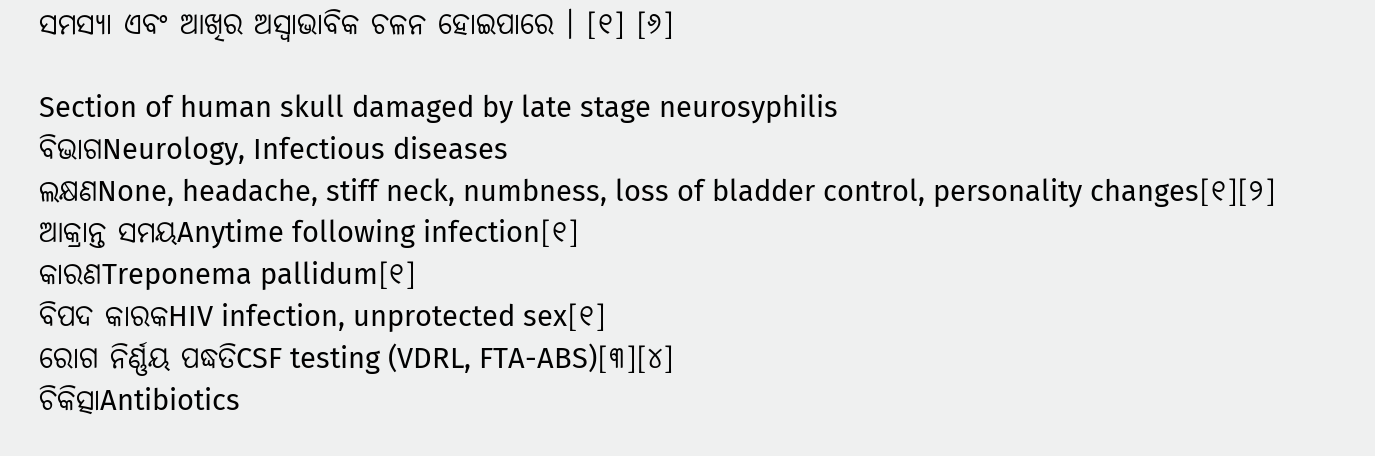ସମସ୍ୟା ଏବଂ ଆଖିର ଅସ୍ୱାଭାବିକ ଚଳନ ହୋଇପାରେ । [୧] [୬]

Section of human skull damaged by late stage neurosyphilis
ବିଭାଗNeurology, Infectious diseases
ଲକ୍ଷଣNone, headache, stiff neck, numbness, loss of bladder control, personality changes[୧][୨]
ଆକ୍ରାନ୍ତ ସମୟAnytime following infection[୧]
କାରଣTreponema pallidum[୧]
ବିପଦ କାରକHIV infection, unprotected sex[୧]
ରୋଗ ନିର୍ଣ୍ଣୟ ପଦ୍ଧତିCSF testing (VDRL, FTA-ABS)[୩][୪]
ଚିକିତ୍ସାAntibiotics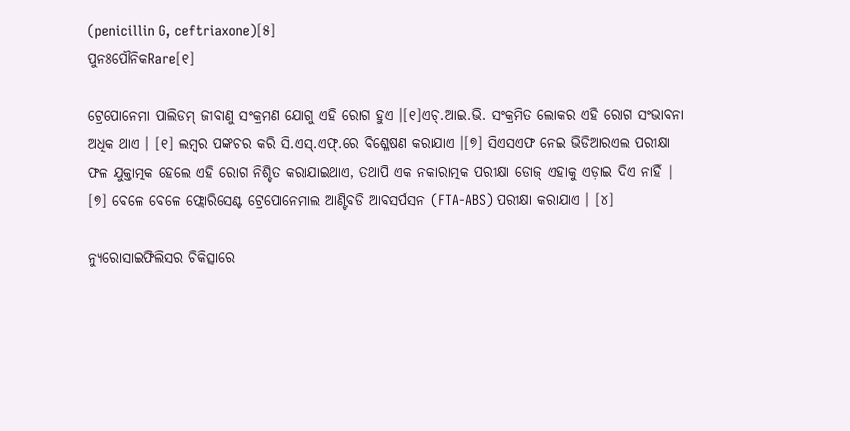(penicillin G, ceftriaxone)[୫]
ପୁନଃପୌନିକRare[୧]

ଟ୍ରେପୋନେମା ପାଲିଡମ୍ ଜୀବାଣୁ ସଂକ୍ରମଣ ଯୋଗୁ ଏହି ରୋଗ ହୁଏ ।[୧]ଏଚ୍.ଆଇ.ଭି. ସଂକ୍ରମିତ ଲୋକର ଏହି ରୋଗ ସଂଭାବନା ଅଧିକ ଥାଏ । [୧] ଲମ୍ବର ପଙ୍କଚର କରି ସି.ଏସ୍.ଏଫ୍.ରେ ବିଶ୍ଳେଷଣ କରାଯାଏ ।[୭] ସିଏସଏଫ ନେଇ ଭିଡିଆରଏଲ ପରୀକ୍ଷା ଫଳ ଯୁକ୍ତାତ୍ମକ ହେଲେ ଏହି ରୋଗ ନିଶ୍ଚିତ କରାଯାଇଥାଏ, ତଥାପି ଏକ ନକାରାତ୍ମକ ପରୀକ୍ଷା ଡୋଜ୍ ଏହାକୁ ଏଡ଼ାଇ ଦିଏ ନାହିଁ | [୭] ବେଳେ ବେଳେ ଫ୍ଲୋରିସେଣ୍ଟ ଟ୍ରେପୋନେମାଲ ଆଣ୍ଟିବଡି ଆବସର୍ପସନ (FTA-ABS) ପରୀକ୍ଷା କରାଯାଏ । [୪]

ନ୍ୟୁରୋସାଇଫିଲିସର ଚିକିତ୍ସାରେ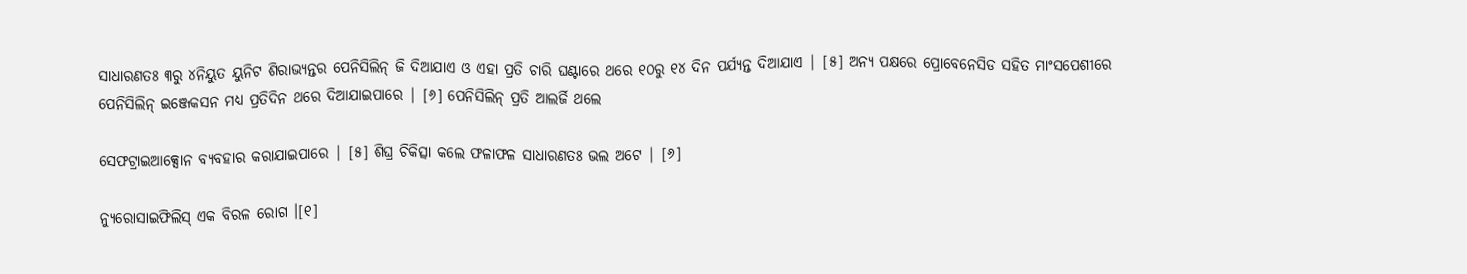ସାଧାରଣତଃ ୩ରୁ ୪ନିୟୁତ ୟୁନିଟ ଶିରାଭ୍ୟନ୍ତର ପେନିସିଲିନ୍ ଜି ଦିଆଯାଏ ଓ ଏହା ପ୍ରତି ଚାରି ଘଣ୍ଟାରେ ଥରେ ୧୦ରୁ ୧୪ ଦିନ ପର୍ଯ୍ୟନ୍ତ ଦିଆଯାଏ | [୫] ଅନ୍ୟ ପକ୍ଷରେ ପ୍ରୋବେନେସିଡ ସ‌ହିତ ମାଂସପେଶୀରେ ପେନିସିଲିନ୍ ଇଞ୍ଜେକସନ ମଧ୍ୟ ପ୍ରତିଦିନ ଥରେ ଦିଆଯାଇପାରେ | [୬] ପେନିସିଲିନ୍ ପ୍ରତି ଆଲର୍ଜି ଥଲେ

ସେଫଟ୍ରାଇଆକ୍ସୋନ ବ୍ୟବହାର କରାଯାଇପାରେ | [୫] ଶିଘ୍ର ଚିକିତ୍ସା କଲେ ଫଳାଫଳ ସାଧାରଣତଃ ଭଲ ଅଟେ | [୬]

ନ୍ୟୁରୋସାଇଫିଲିସ୍ ଏକ ବିରଳ ରୋଗ ।[୧]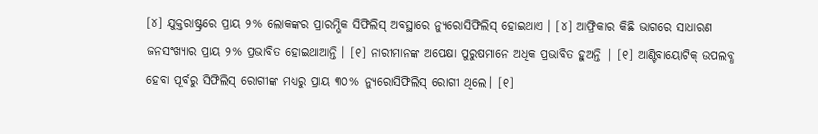[୪] ଯୁକ୍ତରାଷ୍ଟ୍ରରେ ପ୍ରାୟ ୨% ଲୋକଙ୍କର ପ୍ରାରମ୍ଭିକ ସିଫିଲିସ୍ ଅବସ୍ଥାରେ ନ୍ୟୁରୋସିଫିଲିସ୍ ହୋଇଥାଏ । [୪] ଆଫ୍ରିକାର କିଛି ଭାଗରେ ସାଧାରଣ ଜନସଂଖ୍ୟାର ପ୍ରାୟ ୨% ପ୍ରଭାବିତ ହୋଇଥାଆନ୍ତି । [୧] ନାରୀମାନଙ୍କ ଅପେକ୍ଷା ପୁରୁଷମାନେ ଅଧିକ ପ୍ରଭାବିତ ହୁଅନ୍ତି | [୧] ଆଣ୍ଟିବାୟୋଟିକ୍ ଉପଲବ୍ଧ ହେବା ପୂର୍ବରୁ ସିଫିଲିସ୍ ରୋଗୀଙ୍କ ମଧ୍ୟରୁ ପ୍ରାୟ ୩୦% ନ୍ୟୁରୋସିଫିଲିସ୍ ରୋଗୀ ଥିଲେ। [୧]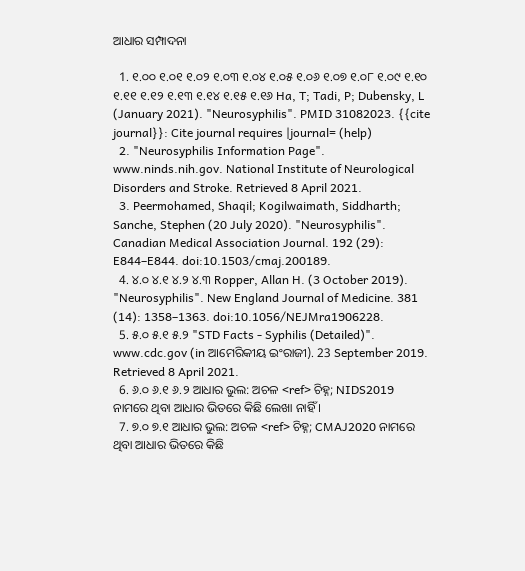ଆଧାର ସମ୍ପାଦନା

  1. ୧.୦୦ ୧.୦୧ ୧.୦୨ ୧.୦୩ ୧.୦୪ ୧.୦୫ ୧.୦୬ ୧.୦୭ ୧.୦୮ ୧.୦୯ ୧.୧୦ ୧.୧୧ ୧.୧୨ ୧.୧୩ ୧.୧୪ ୧.୧୫ ୧.୧୬ Ha, T; Tadi, P; Dubensky, L (January 2021). "Neurosyphilis". PMID 31082023. {{cite journal}}: Cite journal requires |journal= (help)
  2. "Neurosyphilis Information Page". www.ninds.nih.gov. National Institute of Neurological Disorders and Stroke. Retrieved 8 April 2021.
  3. Peermohamed, Shaqil; Kogilwaimath, Siddharth; Sanche, Stephen (20 July 2020). "Neurosyphilis". Canadian Medical Association Journal. 192 (29): E844–E844. doi:10.1503/cmaj.200189.
  4. ୪.୦ ୪.୧ ୪.୨ ୪.୩ Ropper, Allan H. (3 October 2019). "Neurosyphilis". New England Journal of Medicine. 381 (14): 1358–1363. doi:10.1056/NEJMra1906228.
  5. ୫.୦ ୫.୧ ୫.୨ "STD Facts - Syphilis (Detailed)". www.cdc.gov (in ଆମେରିକୀୟ ଇଂରାଜୀ). 23 September 2019. Retrieved 8 April 2021.
  6. ୬.୦ ୬.୧ ୬.୨ ଆଧାର ଭୁଲ: ଅଚଳ <ref> ଚିହ୍ନ; NIDS2019 ନାମରେ ଥିବା ଆଧାର ଭିତରେ କିଛି ଲେଖା ନାହିଁ ।
  7. ୭.୦ ୭.୧ ଆଧାର ଭୁଲ: ଅଚଳ <ref> ଚିହ୍ନ; CMAJ2020 ନାମରେ ଥିବା ଆଧାର ଭିତରେ କିଛି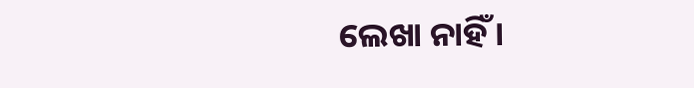ଲେଖା ନାହିଁ ।